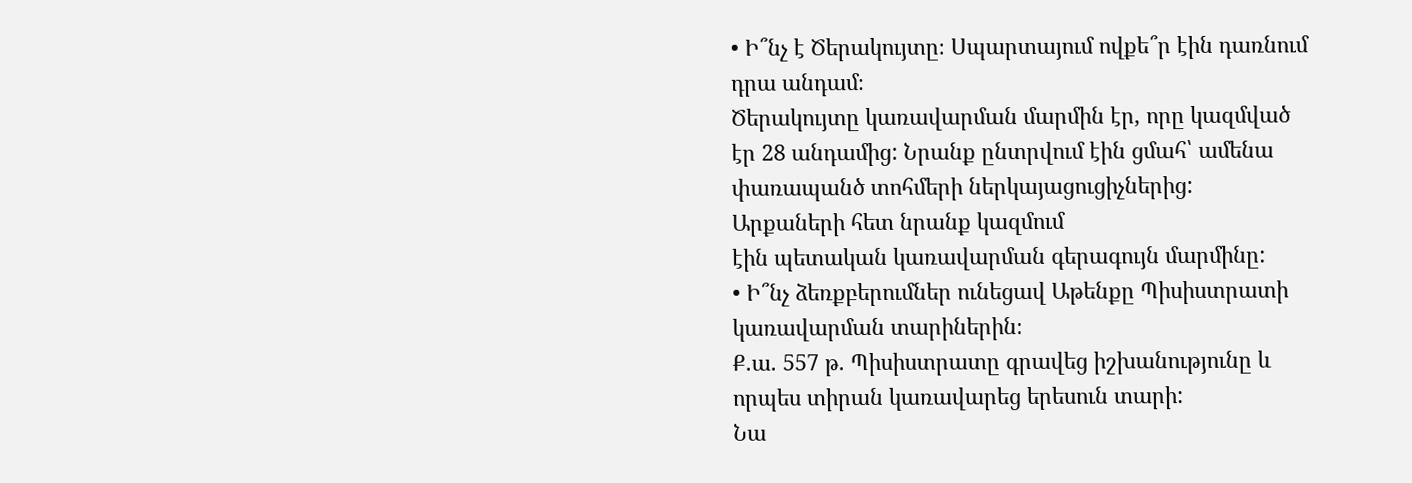• Ի՞նչ է Ծերակույտը։ Սպարտայում ովքե՞ր էին դառնում դրա անդամ։
Ծերակույտը կառավարման մարմին էր, որը կազմված էր 28 անդամից: Նրանք ընտրվում էին ցմահ՝ ամենա փառապանծ տոհմերի ներկայացուցիչներից: Արքաների հետ նրանք կազմում
էին պետական կառավարման գերագույն մարմինը:
• Ի՞նչ ձեռքբերումներ ունեցավ Աթենքը Պիսիստրատի կառավարման տարիներին։
Ք.ա. 557 թ. Պիսիստրատը գրավեց իշխանությունը և որպես տիրան կառավարեց երեսուն տարի:
Նա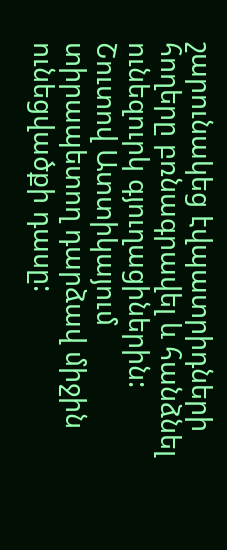շարունակեց էվպատրիդների հողերը բռնագրավել և հանձնել ունեզուրկ գյուղացիներին: Շուտով Ատտիկայում տիրապետող դարձավ միջին ունեցվածքի դասը: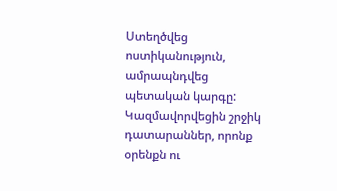Ստեղծվեց ոստիկանություն, ամրապնդվեց պետական կարգը: Կազմավորվեցին շրջիկ դատարաններ, որոնք օրենքն ու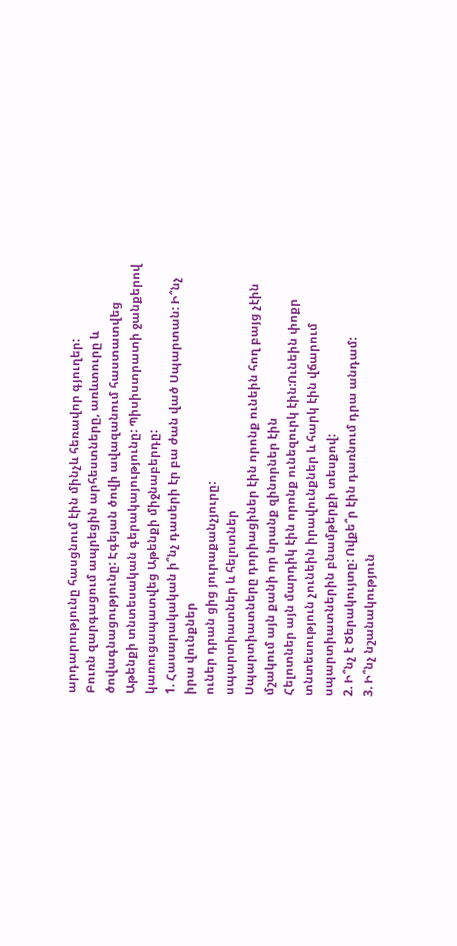արդարությունը հասցնում էին մինչև հեռավոր գյուղեր:
Բուռն զարգացում ապրեցին արհեստները, առևտուրը և ծովագնացությունը: Էգեյան ծովի ավազանում հաստատվեց Աթենքի տնտեսական գերակայությունը: Պիսիստրատի ջանքերով կառուցապատվեց Աթենքի միջնաբերդը:
1. Հասարակական ի՞նչ դասերի էր բա ժան ված Սպարտան: Ի՞նչ իրա վունքներ
ուներ դրան ցից յուրաքանչյուրը:
սպարտիատներ և հելոտներ
Սպարտիատները դորիացիներ էին որոնք ունեին հող բայց չէին մշակում այն քանի որ նրանք զինորներ էին
Հելոտներ այն մարդիկ էին որոնք ունեզուրկ էին:Ունեին փոքր տնտեսություն չունեին իրավունքներ և հարկ էին վճարում սպարտիատներին բնամթերքի տեսքով:
2. Ի՞նչ է Ծերակույտը: Ովքե՞ր էին դառնում դրա անդամ:
3. Ի՞նչ նշանակություն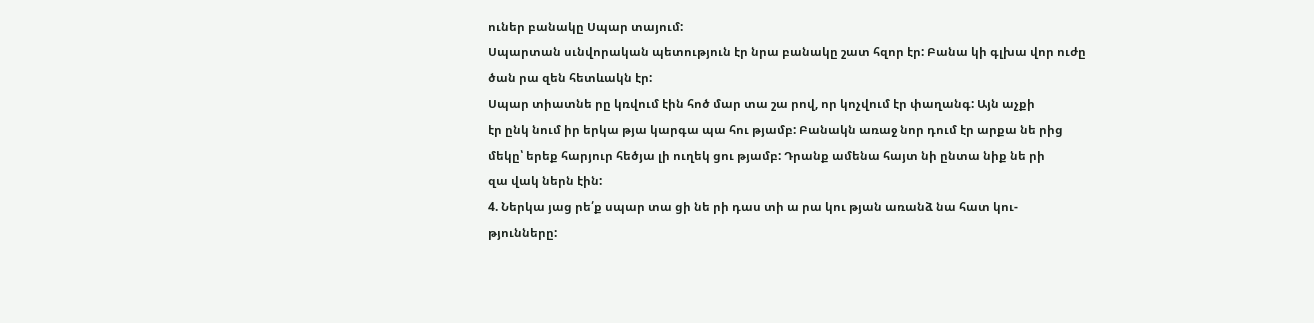ուներ բանակը Սպար տայում:
Սպարտան սւնվորական պետություն էր նրա բանակը շատ հզոր էր: Բանա կի գլխա վոր ուժը
ծան րա զեն հետևակն էր:
Սպար տիատնե րը կռվում էին հոծ մար տա շա րով, որ կոչվում էր փաղանգ: Այն աչքի
էր ընկ նում իր երկա թյա կարգա պա հու թյամբ: Բանակն առաջ նոր դում էր արքա նե րից
մեկը՝ երեք հարյուր հեծյա լի ուղեկ ցու թյամբ: Դրանք ամենա հայտ նի ընտա նիք նե րի
զա վակ ներն էին:
4. Ներկա յաց րե՛ք սպար տա ցի նե րի դաս տի ա րա կու թյան առանձ նա հատ կու-
թյունները: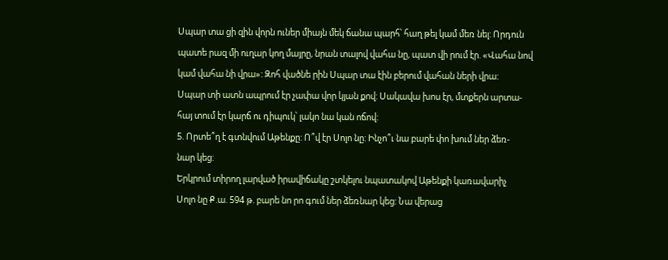Սպար տա ցի զին վորն ուներ միայն մեկ ճանա պարհ՝ հաղ թել կամ մեռ նել: Որդուն
պատե րազ մի ուղար կող մայրը, նրան տալով վահա նը, պատ վի րում էր. «Վահա նով
կամ վահա նի վրա»: Զոհ վածնե րին Սպար տա էին բերում վահան ների վրա:
Սպար տի ատն ապրում էր չափա վոր կյան քով: Սակավա խոս էր, մտքերն արտա-
հայ տում էր կարճ ու դիպուկ՝ լակո նա կան ոճով:
5. Որտե՞ղ է գտնվում Աթենքը: Ո՞վ էր Սոլո նը: Ինչո՞ւ նա բարե փո խում ներ ձեռ-
նար կեց:
Երկրում տիրող լարված իրավիճակը շտկելու նպատակով Աթենքի կառավարիչ
Սոլո նը Ք.ա. 594 թ. բարե նո րո գում ներ ձեռնար կեց: Նա վերաց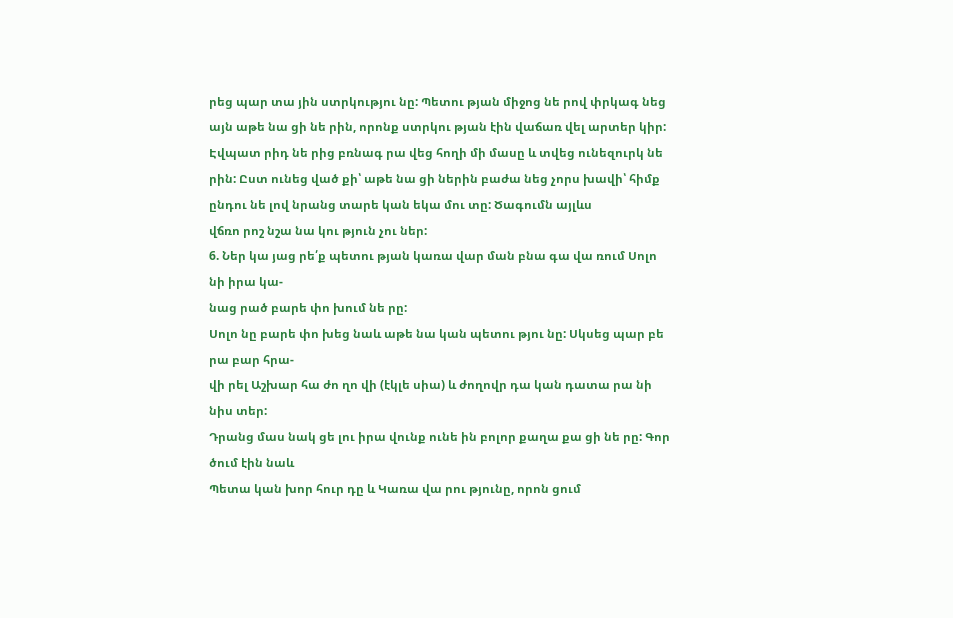րեց պար տա յին ստրկությու նը: Պետու թյան միջոց նե րով փրկագ նեց այն աթե նա ցի նե րին, որոնք ստրկու թյան էին վաճառ վել արտեր կիր: Էվպատ րիդ նե րից բռնագ րա վեց հողի մի մասը և տվեց ունեզուրկ նե րին: Ըստ ունեց ված քի՝ աթե նա ցի ներին բաժա նեց չորս խավի՝ հիմք ընդու նե լով նրանց տարե կան եկա մու տը: Ծագումն այլևս
վճռո րոշ նշա նա կու թյուն չու ներ:
6. Ներ կա յաց րե՛ք պետու թյան կառա վար ման բնա գա վա ռում Սոլո նի իրա կա-
նաց րած բարե փո խում նե րը:
Սոլո նը բարե փո խեց նաև աթե նա կան պետու թյու նը: Սկսեց պար բե րա բար հրա-
վի րել Աշխար հա ժո ղո վի (էկլե սիա) և ժողովր դա կան դատա րա նի նիս տեր:
Դրանց մաս նակ ցե լու իրա վունք ունե ին բոլոր քաղա քա ցի նե րը: Գոր ծում էին նաև
Պետա կան խոր հուր դը և Կառա վա րու թյունը, որոն ցում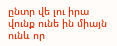ընտր վե լու իրա վունք ունե ին միայն ունև որ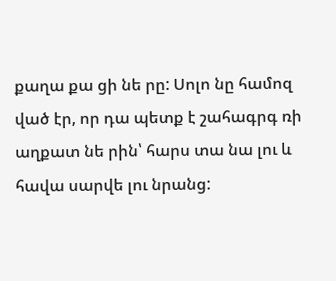քաղա քա ցի նե րը: Սոլո նը համոզ ված էր, որ դա պետք է շահագրգ ռի
աղքատ նե րին՝ հարս տա նա լու և հավա սարվե լու նրանց: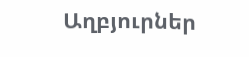Աղբյուրներ